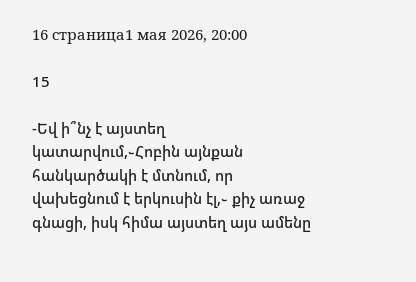16 страница1 мая 2026, 20:00

15

-Եվ ի՞նչ է այստեղ կատարվում,֊Հոբին այնքան հանկարծակի է մտնում, որ վախեցնում է երկուսին էլ,֊ քիչ առաջ գնացի, իսկ հիմա այստեղ այս ամենը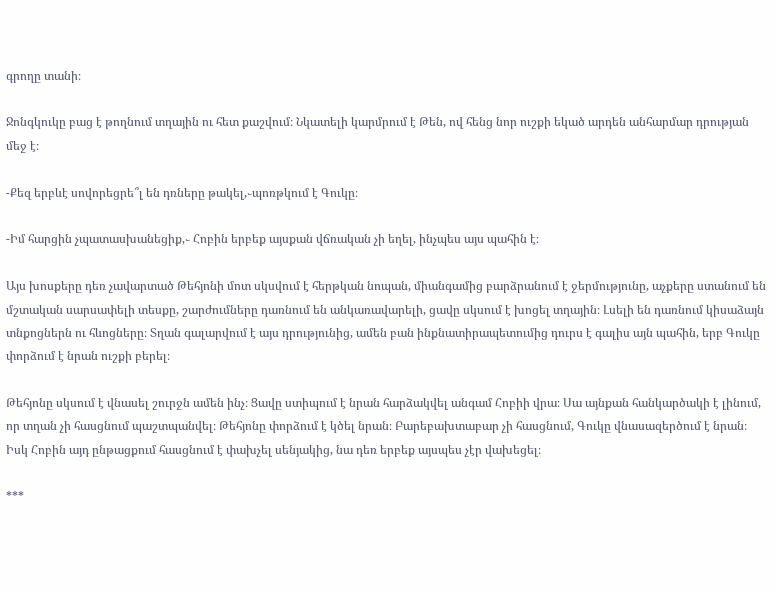գրողը տանի։

Ջոնգկուկը բաց է թողնում տղային ու հետ քաշվում։ Նկատելի կարմրում է Թեն, ով հենց նոր ուշքի եկած արդեն անհարմար դրության մեջ է։

-Քեզ երբևէ սովորեցրե՞լ են դռները թակել,֊պոռթկում է Գուկը։

-Իմ հարցին չպատասխանեցիք,֊ Հոբին երբեք այսքան վճռական չի եղել, ինչպես այս պահին է։

Այս խոսքերը դեռ չավարտած Թեհյոնի մոտ սկսվում է հերթկան նոպան, միանգամից բարձրանում է ջերմությունը, աչքերը ստանում են մշտական սարսափելի տեսքը, շարժումները դառնում են անկառավարելի, ցավը սկսում է խոցել տղային։ Լսելի են դառնում կիսաձայն տնքոցներն ու հևոցները։ Տղան գալարվում է այս դրությունից, ամեն բան ինքնատիրապետումից դուրս է գալիս այն պահին, երբ Գուկը փորձում է նրան ուշքի բերել։

Թեհյոնը սկսում է վնասել շուրջն ամեն ինչ։ Ցավը ստիպում է նրան հարձակվել անգամ Հոբիի վրա։ Սա այնքան հանկարծակի է լինում, որ տղան չի հասցնում պաշտպանվել։ Թեհյոնը փորձում է կծել նրան։ Բարեբախտաբար չի հասցնում, Գուկը վնասազերծում է նրան։ Իսկ Հոբին այդ ընթացքում հասցնում է փախչել սենյակից, նա դեռ երբեք այսպես չէր վախեցել։

***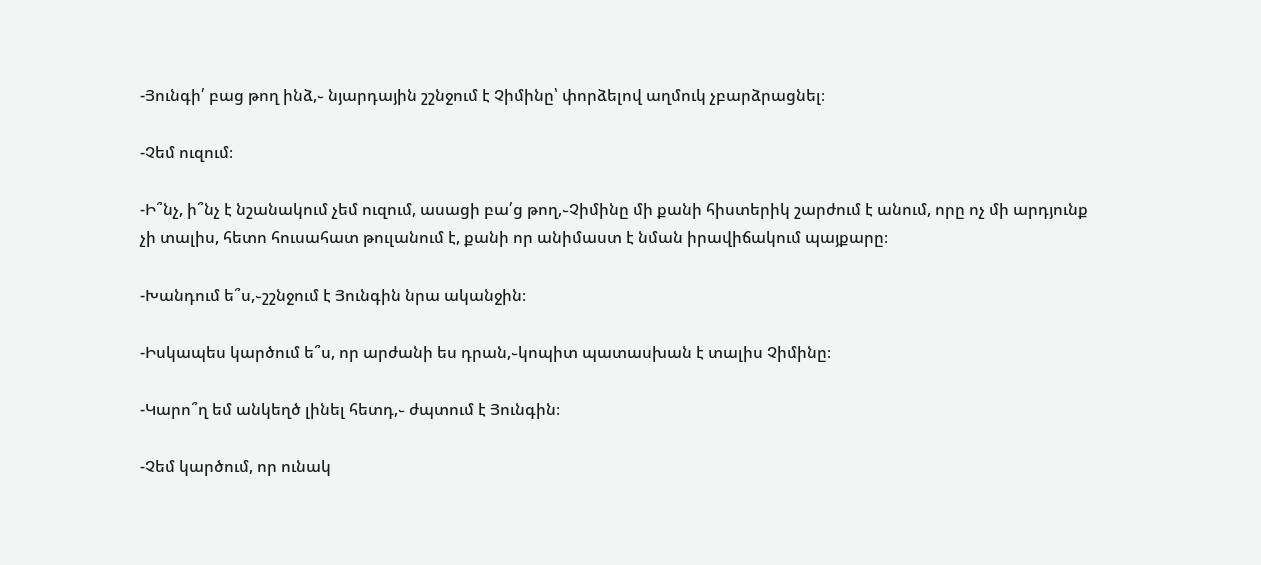-Յունգի՛ բաց թող ինձ,֊ նյարդային շշնջում է Չիմինը՝ փորձելով աղմուկ չբարձրացնել։

-Չեմ ուզում։

-Ի՞նչ, ի՞նչ է նշանակում չեմ ուզում, ասացի բա՛ց թող,֊Չիմինը մի քանի հիստերիկ շարժում է անում, որը ոչ մի արդյունք չի տալիս, հետո հուսահատ թուլանում է, քանի որ անիմաստ է նման իրավիճակում պայքարը։

-Խանդում ե՞ս,֊շշնջում է Յունգին նրա ականջին։

-Իսկապես կարծում ե՞ս, որ արժանի ես դրան,֊կոպիտ պատասխան է տալիս Չիմինը։

-Կարո՞ղ եմ անկեղծ լինել հետդ,֊ ժպտում է Յունգին։

-Չեմ կարծում, որ ունակ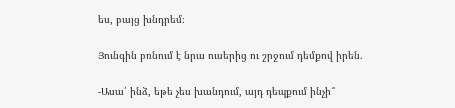ես, բայց խնդրեմ։

Յունգին բռնում է նրա ուսերից ու շրջում դեմքով իրեն.

-Ասա՛ ինձ, եթե չես խանդում, այդ դեպքում ինչի՞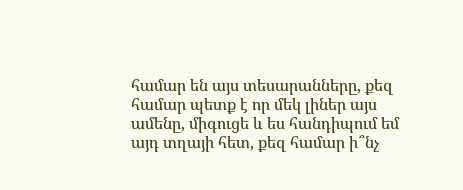համար են այս տեսարանները, քեզ համար պետք է որ մեկ լիներ այս ամենը, միգուցե և ես հանդիպում եմ այդ տղայի հետ, քեզ համար ի՞նչ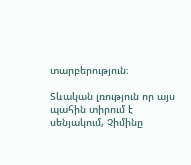տարբերություն։

Տևական լռություն որ այս պահին տիրում է սենյակում, Չիմինը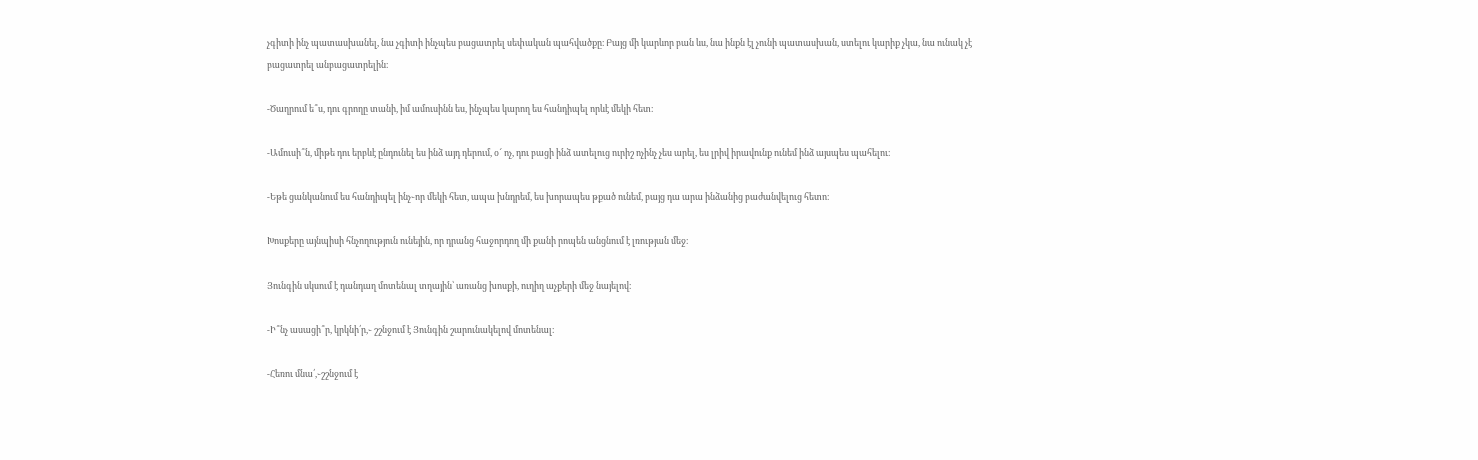չգիտի ինչ պատասխանել, նա չգիտի ինչպես բացատրել սեփական պահվածքը։ Բայց մի կարևոր բան ևս, նա ինքն էլ չունի պատասխան, ստելու կարիք չկա, նա ունակ չէ բացատրել անբացատրելին։

-Ծաղրում ե՞ս, դու գրողը տանի, իմ ամուսինն ես, ինչպես կարող ես հանդիպել որևէ մեկի հետ։

-Ամուսի՞ն, միթե դու երբևէ ընդունել ես ինձ այդ դերում, օ՜ ոչ, դու բացի ինձ ատելուց ուրիշ ոչինչ չես արել, ես լրիվ իրավունք ունեմ ինձ այսպես պահելու։

-Եթե ցանկանում ես հանդիպել ինչ֊որ մեկի հետ, ապա խնդրեմ, ես խորապես թքած ունեմ, բայց դա արա ինձանից բաժանվելուց հետո։

Խոսքերը այնպիսի հնչողություն ունեյին, որ դրանց հաջորդող մի քանի րոպեն անցնում է լռության մեջ։

Յունգին սկսում է դանդաղ մոտենալ տղային՝ առանց խոսքի, ուղիղ աչքերի մեջ նայելով։

-Ի՞նչ ասացի՞ր, կրկնի՛ր,֊ շշնջում է Յունգին շարունակելով մոտենալ։

-Հեռու մնա՛,֊շշնջում է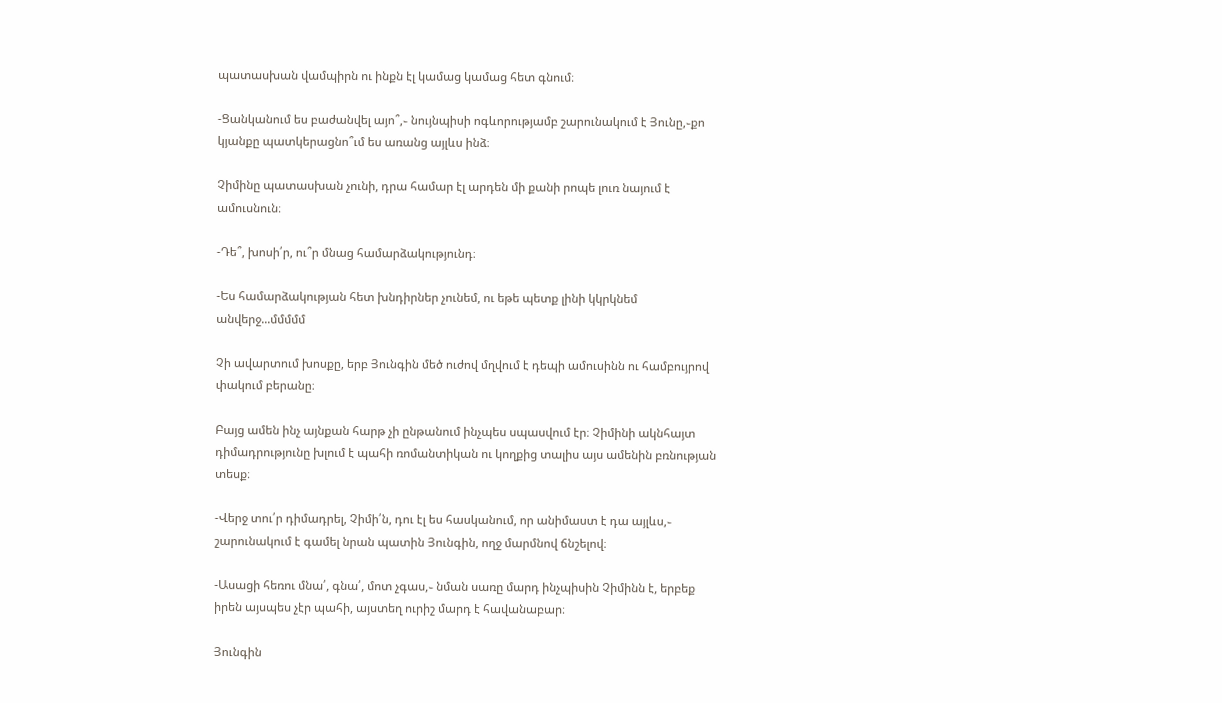պատասխան վամպիրն ու ինքն էլ կամաց կամաց հետ գնում։

-Ցանկանում ես բաժանվել այո՞,֊ նույնպիսի ոգևորությամբ շարունակում է Յունը,֊քո կյանքը պատկերացնո՞ւմ ես առանց այլևս ինձ։

Չիմինը պատասխան չունի, դրա համար էլ արդեն մի քանի րոպե լուռ նայում է ամուսնուն։

-Դե՞, խոսի՛ր, ու՞ր մնաց համարձակությունդ։

-Ես համարձակության հետ խնդիրներ չունեմ, ու եթե պետք լինի կկրկնեմ անվերջ...մմմմմ

Չի ավարտում խոսքը, երբ Յունգին մեծ ուժով մղվում է դեպի ամուսինն ու համբույրով փակում բերանը։

Բայց ամեն ինչ այնքան հարթ չի ընթանում ինչպես սպասվում էր։ Չիմինի ակնհայտ դիմադրությունը խլում է պահի ռոմանտիկան ու կողքից տալիս այս ամենին բռնության տեսք։

-Վերջ տու՛ր դիմադրել, Չիմի՛ն, դու էլ ես հասկանում, որ անիմաստ է դա այլևս,֊ շարունակում է գամել նրան պատին Յունգին, ողջ մարմնով ճնշելով։

-Ասացի հեռու մնա՛, գնա՛, մոտ չգաս,֊ նման սառը մարդ ինչպիսին Չիմինն է, երբեք իրեն այսպես չէր պահի, այստեղ ուրիշ մարդ է հավանաբար։

Յունգին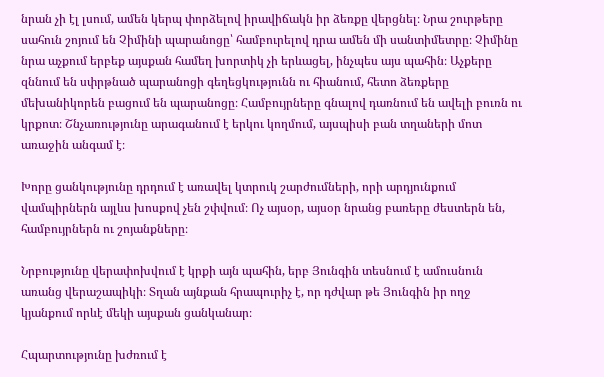նրան չի էլ լսում, ամեն կերպ փորձելով իրավիճակն իր ձեռքը վերցնել։ Նրա շուրթերը սահուն շոյում են Չիմինի պարանոցը՝ համբուրելով դրա ամեն մի սանտիմետրը։ Չիմինը նրա աչքում երբեք այսքան համեղ խորտիկ չի երևացել, ինչպես այս պահին։ Աչքերը զննում են սփրթնած պարանոցի գեղեցկությունն ու հիանում, հետո ձեռքերը մեխանիկորեն բացում են պարանոցը։ Համբույրները գնալով դառնում են ավելի բուռն ու կրքոտ։ Շնչառությունը արագանում է երկու կողմում, այսպիսի բան տղաների մոտ առաջին անգամ է։

Խորը ցանկությունը դրդում է առավել կտրուկ շարժումների, որի արդյունքում վամպիրներն այլևս խոսքով չեն շփվում։ Ոչ այսօր, այսօր նրանց բառերը ժեստերն են, համբույրներն ու շոյանքները։

Նրբությունը վերափոխվում է կրքի այն պահին, երբ Յունգին տեսնում է ամուսնուն առանց վերաշապիկի։ Տղան այնքան հրապուրիչ է, որ դժվար թե Յունգին իր ողջ կյանքում որևէ մեկի այսքան ցանկանար։

Հպարտությունը խժռում է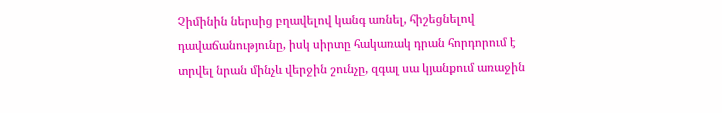Չիմինին ներսից բղավելով կանգ առնել, հիշեցնելով դավաճանությունը, իսկ սիրտը հակառակ դրան հորդորում է տրվել նրան մինչև վերջին շունչը, զգալ սա կյանքում առաջին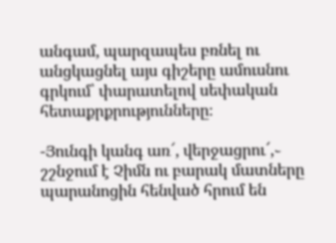անգամ, պարզապես բռնել ու անցկացնել այս գիշերը ամուսնու գրկում՝ փարատելով սեփական հետաքրքրությունները։

-Յունգի կանգ առ՜, վերջացրու՜,֊ շշնջում է Չիմն ու բարակ մատները պարանոցին հենված հրում են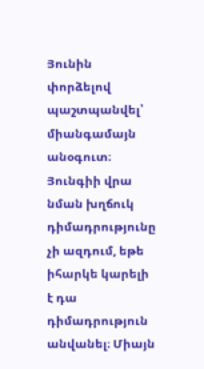Յունին փորձելով պաշտպանվել՝ միանգամայն անօգուտ։
Յունգիի վրա նման խղճուկ դիմադրությունը չի ազդում, եթե իհարկե կարելի է դա դիմադրություն անվանել։ Միայն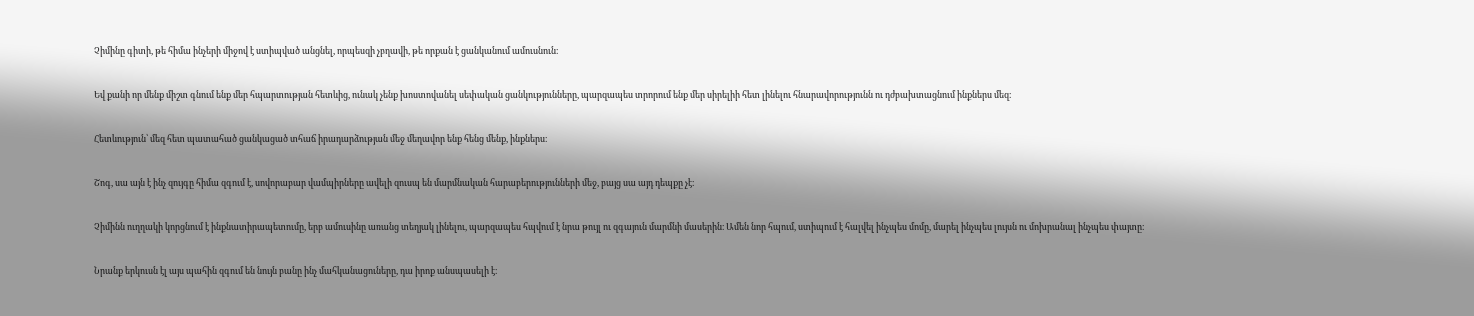Չիմինը գիտի, թե հիմա ինչերի միջով է ստիպված անցնել, որպեսզի չբղավի, թե որքան է ցանկանում ամուսնուն։

Եվ քանի որ մենք միշտ գնում ենք մեր հպարտության հետևից, ունակ չենք խոստովանել սեփական ցանկությունները, պարզապես տրորում ենք մեր սիրելիի հետ լինելու հնարավորությունն ու դժբախտացնում ինքներս մեզ։

Հետևություն՝ մեզ հետ պատահած ցանկացած տհաճ իրադարձության մեջ մեղավոր ենք հենց մենք, ինքներս։

Շոգ, սա այն է ինչ զույգը հիմա զգում է, սովորաբար վամպիրները ավելի զուսպ են մարմնական հարաբերությունների մեջ, բայց սա այդ դեպքը չէ։

Չիմինն ուղղակի կորցնում է ինքնատիրապետումը, երբ ամուսինը առանց տեղյակ լինելու, պարզապես հպվում է նրա թույլ ու զգայուն մարմնի մասերին։ Ամեն նոր հպում, ստիպում է հալվել ինչպես մոմը, մարել ինչպես լույսն ու մոխրանալ ինչպես փայտը։

Նրանք երկուսն էլ այս պահին զգում են նույն բանը ինչ մահկանացուները, դա իրոք անսպասելի է։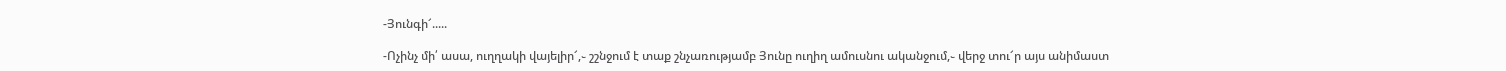-Յունգի՜.....

-Ոչինչ մի՛ ասա, ուղղակի վայելիր՜,֊ շշնջում է տաք շնչառությամբ Յունը ուղիղ ամուսնու ականջում,֊ վերջ տու՜ր այս անիմաստ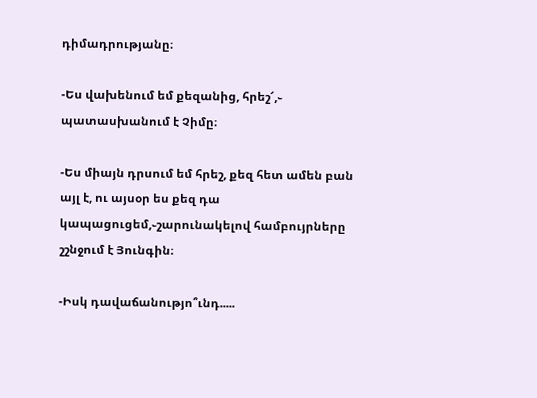դիմադրությանը։

-Ես վախենում եմ քեզանից, հրեշ՜,֊ պատասխանում է Չիմը։

-Ես միայն դրսում եմ հրեշ, քեզ հետ ամեն բան այլ է, ու այսօր ես քեզ դա կապացուցեմ,֊շարունակելով համբույրները շշնջում է Յունգին։

-Իսկ դավաճանությո՞ւնդ.....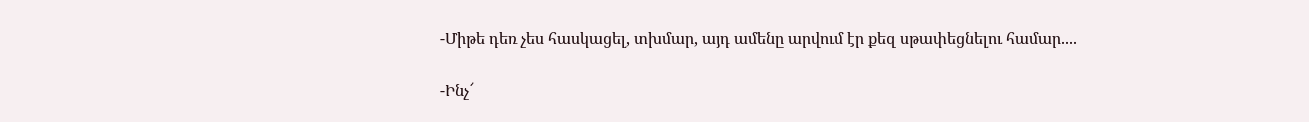-Միթե դեռ չես հասկացել, տխմար, այդ ամենը արվում էր քեզ սթափեցնելու համար....

-Ինչ՜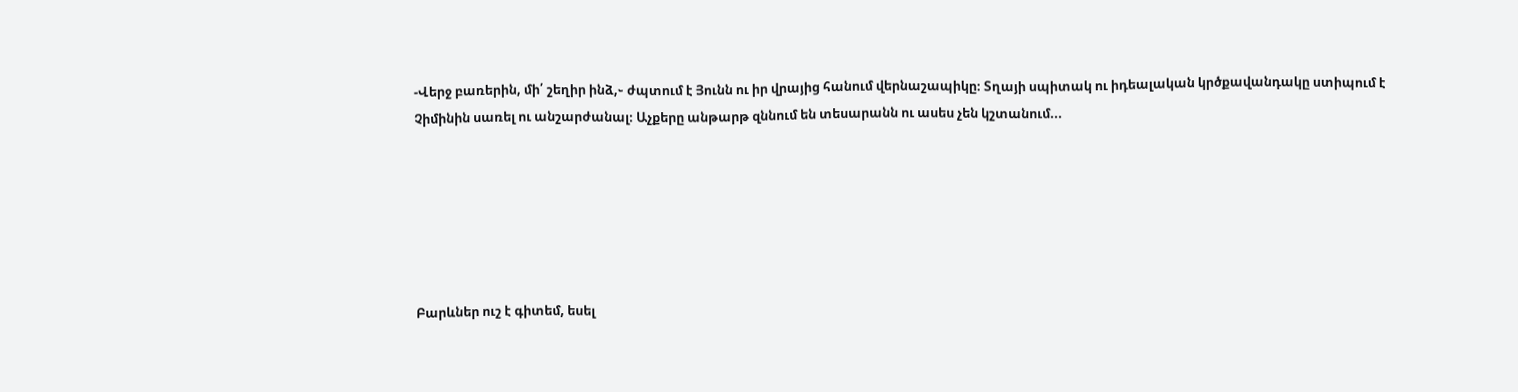-Վերջ բառերին, մի՛ շեղիր ինձ,֊ ժպտում է Յունն ու իր վրայից հանում վերնաշապիկը։ Տղայի սպիտակ ու իդեալական կրծքավանդակը ստիպում է Չիմինին սառել ու անշարժանալ։ Աչքերը անթարթ զննում են տեսարանն ու ասես չեն կշտանում...






Բարևներ ուշ է գիտեմ, եսել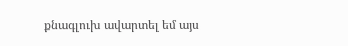քնագլուխ ավարտել եմ այս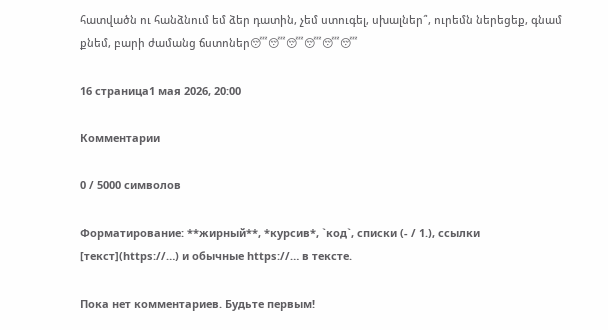հատվածն ու հանձնում եմ ձեր դատին, չեմ ստուգել, սխալներ՞, ուրեմն ներեցեք, գնամ քնեմ, բարի ժամանց ճստոներ😴😴😴😴😴😴

16 страница1 мая 2026, 20:00

Комментарии

0 / 5000 символов

Форматирование: **жирный**, *курсив*, `код`, списки (- / 1.), ссылки [текст](https://…) и обычные https://… в тексте.

Пока нет комментариев. Будьте первым!